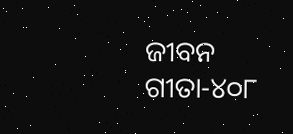ଜୀବନ ଗୀତା-୪୦୮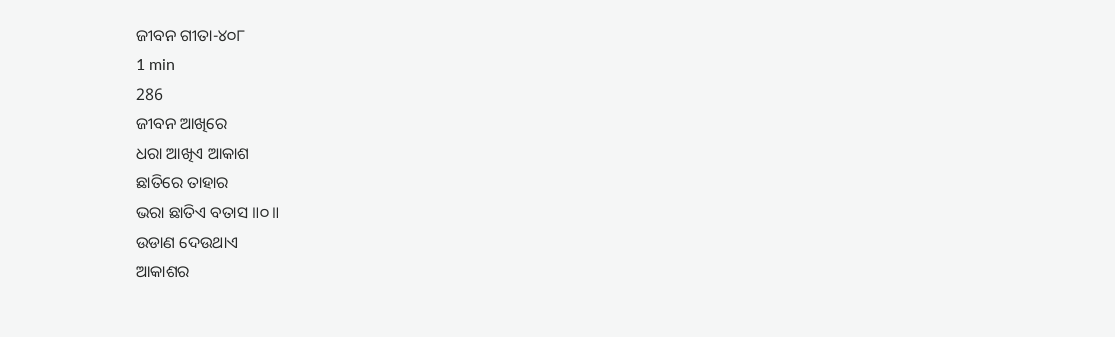ଜୀବନ ଗୀତା-୪୦୮
1 min
286
ଜୀବନ ଆଖିରେ
ଧରା ଆଖିଏ ଆକାଶ
ଛାତିରେ ତାହାର
ଭରା ଛାତିଏ ବତାସ ॥୦॥
ଉଡାଣ ଦେଉଥାଏ
ଆକାଶର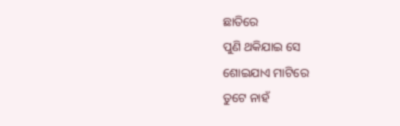ଛାତିରେ
ପୁଣି ଥକିଯାଇ ସେ
ଶୋଇଯାଏ ମାଟିରେ
ତୁଟେ ନାହଁ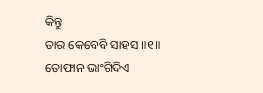କିନ୍ତୁ
ତାର କେବେବି ସାହସ ॥୧॥
ତୋଫାନ ଭାଂଗିଦିଏ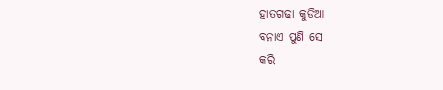ହାତଗଢା କୁଡିଆ
ବନାଏ ପୁଣି ସେ
କରି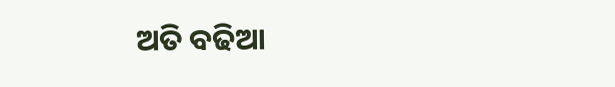ଅତି ବଢିଆ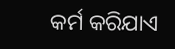କର୍ମ କରିଯାଏ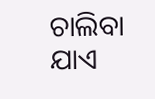ଚାଲିବା ଯାଏ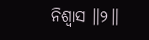ନିଶ୍ୱାସ ॥୨॥